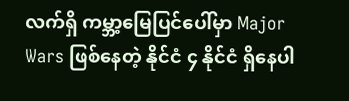လက်ရှိ ကမ္ဘာ့မြေပြင်ပေါ်မှာ Major Wars ဖြစ်နေတဲ့ နိုင်ငံ ၄ နိုင်ငံ ရှိနေပါ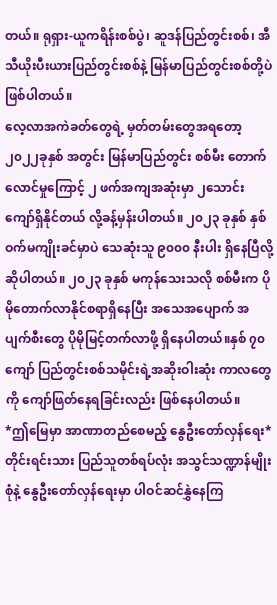တယ်။ ရုရှား-ယူကရိန်းစစ်ပွဲ၊ ဆူဒန်ပြည်တွင်းစစ်၊ အီသီယိုးပီးယားပြည်တွင်းစစ်နဲ့ မြန်မာပြည်တွင်းစစ်တို့ပဲ ဖြစ်ပါတယ်။
လေ့လာအကဲခတ်တွေရဲ့ မှတ်တမ်းတွေအရတော့ ၂၀၂၂ခုနှစ် အတွင်း မြန်မာပြည်တွင်း စစ်မီး တောက်လောင်မှုကြောင့် ၂ ဖက်အကျအဆုံးမှာ ၂သောင်းကျော်ရှိနိုင်တယ် လို့ခန့်မှန်းပါတယ်။ ၂၀၂၃ ခုနှစ် နှစ်ဝက်မကျိုးခင်မှာပဲ သေဆုံးသူ ၉၀၀၀ နီးပါး ရှိနေပြီလို့ ဆိုပါတယ်။ ၂၀၂၃ ခုနှစ် မကုန်သေးသလို စစ်မီးက ပိုမိုတောက်လာနိုင်စရာရှိနေပြီး အသေအပျောက် အပျက်စီးတွေ ပိုမိုမြင့်တက်လာဖို့ ရှိနေပါတယ်။နှစ် ၇၀ ကျော် ပြည်တွင်းစစ်သမိုင်းရဲ့အဆိုးဝါးဆုံး ကာလတွေကို ကျော်ဖြတ်နေရခြင်းလည်း ဖြစ်နေပါတယ်။
*ဤမြေမှာ အာဏာတည်စေမည့် နွေဦးတော်လှန်ရေး*
တိုင်းရင်းသား ပြည်သူတစ်ရပ်လုံး အသွင်သဏ္ဍာန်မျိုးစုံနဲ့ နွေဦးတော်လှန်ရေးမှာ ပါဝင်ဆင်နွှဲနေကြ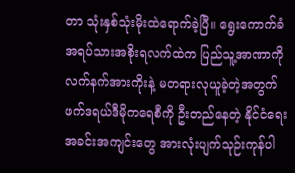တာ သုံးနှစ်သုံးမိုးထဲရောက်ခဲ့ပြီ။ ရွေးကောက်ခံ အရပ်သားအစိုးရလက်ထဲက ပြည်သူ့အာဏာကို လက်နက်အားကိုးနဲ့ မတရားလုယူခဲ့တဲ့အတွက် ဖက်ဒရယ်ဒီမိုကရေစီကို ဦးတည်နေတဲ့ နိုင်ငံရေးအခင်းအကျင်းတွေ အားလုံးပျက်သုဉ်းကုန်ပါ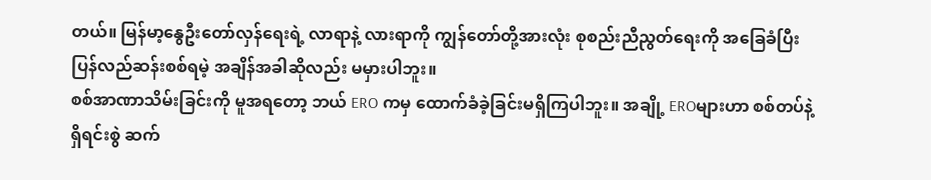တယ်။ မြန်မာ့နွေဦးတော်လှန်ရေးရဲ့ လာရာနဲ့ လားရာကို ကျွန်တော်တို့အားလုံး စုစည်းညီညွတ်ရေးကို အခြေခံပြီး ပြန်လည်ဆန်းစစ်ရမဲ့ အချိန်အခါဆိုလည်း မမှားပါဘူး။
စစ်အာဏာသိမ်းခြင်းကို မူအရတော့ ဘယ် ERO ကမှ ထောက်ခံခဲ့ခြင်းမရှိကြပါဘူး။ အချို့ EROများဟာ စစ်တပ်နဲ့ ရှိရင်းစွဲ ဆက်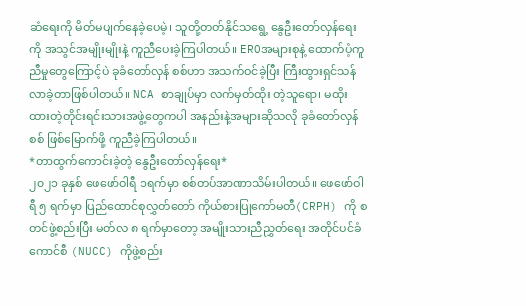ဆံရေးကို မိတ်မပျက်နေခဲ့ပေမဲ့၊ သူတို့တတ်နိုင်သရွေ့ နွေဦးတော်လှန်ရေးကို အသွင်အမျိုးမျိုးနဲ့ ကူညီပေးခဲ့ကြပါတယ်။ EROအများစုနဲ့ ထောက်ပံ့ကူညီမှုတွေကြောင့်ပဲ ခုခံတော်လှန် စစ်ဟာ အသက်ဝင်ခဲ့ပြီး ကြီးထွားရှင်သန်လာခဲ့တာဖြစ်ပါတယ်။ NCA စာချုပ်မှာ လက်မှတ်ထိုး တဲ့သူရော၊ မထိုးထားတဲ့တိုင်းရင်းသားအဖွဲ့တွေကပါ အနည်းနဲ့အများဆိုသလို ခုခံတော်လှန်စစ် ဖြစ်မြောက်ဖို့ ကူညီခဲ့ကြပါတယ်။
*တာထွက်ကောင်းခဲ့တဲ့ နွေဦးတော်လှန်ရေး*
၂၀၂၁ ခုနှစ် ဖေဖော်ဝါရီ ၁ရက်မှာ စစ်တပ်အာဏာသိမ်းပါတယ်။ ဖေဖော်ဝါရီ ၅ ရက်မှာ ပြည်ထောင်စုလွှတ်တော် ကိုယ်စားပြုကော်မတီ(CRPH) ကို စတင်ဖွဲ့စည်းပြီး မတ်လ ၈ ရက်မှာတော့ အမျိုးသားညီညွှတ်ရေး အတိုင်ပင်ခံကောင်စီ (NUCC) ကိုဖွဲ့စည်း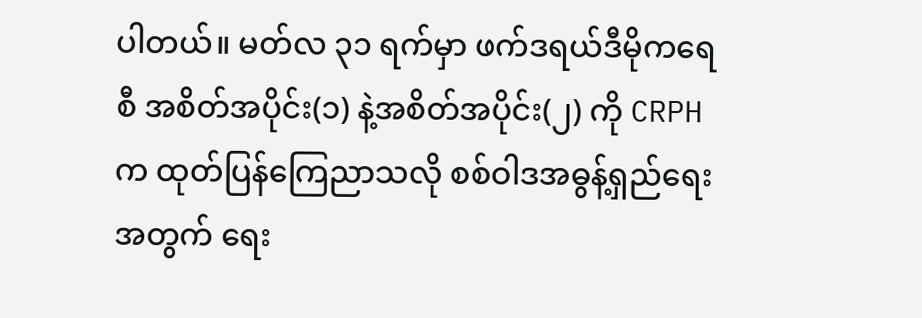ပါတယ်။ မတ်လ ၃၁ ရက်မှာ ဖက်ဒရယ်ဒီမိုကရေစီ အစိတ်အပိုင်း(၁) နဲ့အစိတ်အပိုင်း(၂) ကို CRPH က ထုတ်ပြန်ကြေညာသလို စစ်ဝါဒအဓွန့်ရှည်ရေးအတွက် ရေး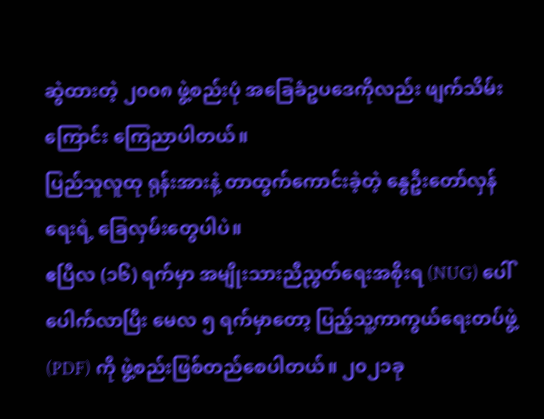ဆွဲထားတဲ့ ၂၀၀၈ ဖွဲ့စည်းပုံ အခြေခံဥပဒေကိုလည်း ဖျက်သိမ်းကြောင်း ကြေညာပါတယ်။
ပြည်သူလူထု ရုန်းအားနဲ့ တာထွက်ကောင်းခဲ့တဲ့ နွေဦးတော်လှန်ရေးရဲ့ ခြေလှမ်းတွေပါပဲ။
ဧပြီလ (၁၆) ရက်မှာ အမျိုးသားညီညွတ်ရေးအစိုးရ (NUG) ပေါ်ပေါက်လာပြီး မေလ ၅ ရက်မှာတော့ ပြည့်သူ့ကာကွယ်ရေးတပ်ဖွဲ့ (PDF) ကို ဖွဲ့စည်းဖြစ်တည်စေပါတယ်။ ၂၀၂၁ခု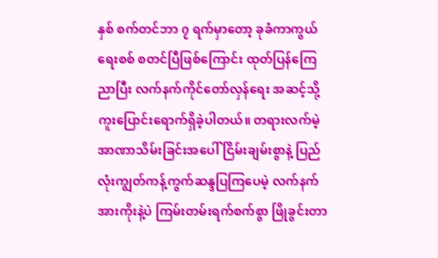နှစ် စက်တင်ဘာ ၇ ရက်မှာတော့ ခုခံကာကွယ်ရေးစစ် စတင်ပြီဖြစ်ကြောင်း ထုတ်ပြန်ကြေညာပြီး လက်နက်ကိုင်တော်လှန်ရေး အဆင့်သို့ ကူးပြောင်းရောက်ရှိခဲ့ပါတယ်။ တရားလက်မဲ့ အာဏာသိမ်းခြင်းအပေါ် ငြိမ်းချမ်းစွာနဲ့ ပြည်လုံးကျွတ်ကန့်ကွက်ဆန္ဒပြကြပေမဲ့ လက်နက်အားကိုးနဲ့ပဲ ကြမ်းတမ်းရက်စက်စွာ ဖြိုခွင်းတာ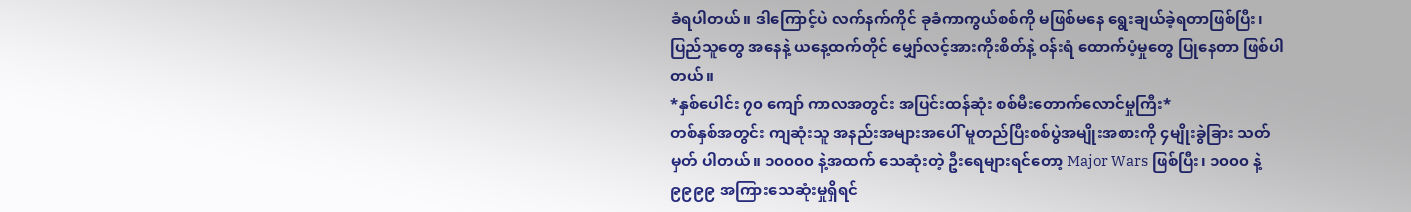ခံရပါတယ်။ ဒါကြောင့်ပဲ လက်နက်ကိုင် ခုခံကာကွယ်စစ်ကို မဖြစ်မနေ ရွေးချယ်ခဲ့ရတာဖြစ်ပြီး၊ ပြည်သူတွေ အနေနဲ့ ယနေ့ထက်တိုင် မျှော်လင့်အားကိုးစိတ်နဲ့ ဝန်းရံ ထောက်ပံ့မှုတွေ ပြုနေတာ ဖြစ်ပါတယ်။
*နှစ်ပေါင်း ၇၀ ကျော် ကာလအတွင်း အပြင်းထန်ဆုံး စစ်မီးတောက်လောင်မှုကြီး*
တစ်နှစ်အတွင်း ကျဆုံးသူ အနည်းအများအပေါ် မူတည်ပြီးစစ်ပွဲအမျိုးအစားကို ၄မျိုးခွဲခြား သတ်မှတ် ပါတယ်။ ၁၀၀၀၀ နဲ့အထက် သေဆုံးတဲ့ ဦးရေများရင်တော့ Major Wars ဖြစ်ပြီး၊ ၁၀၀၀ နဲ့ ၉၉၉၉ အကြားသေဆုံးမှုရှိရင်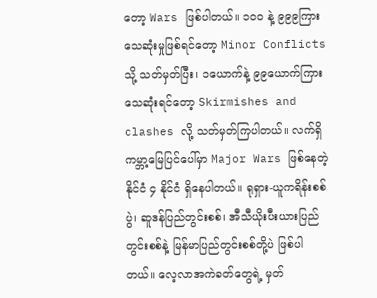တော့ Wars ဖြစ်ပါတယ်။ ၁၀၀ နဲ့ ၉၉၉ကြား သေဆုံးမှုဖြစ်ရင်တော့ Minor Conflicts သို့ သတ်မှတ်ပြီး၊ ၁ယောက်နဲ့ ၉၉ယောက်ကြား သေဆုံးရင်တော့ Skirmishes and clashes လို့ သတ်မှတ်ကြပါတယ်။ လက်ရှိ ကမ္ဘာ့မြေပြင်ပေါ်မှာ Major Wars ဖြစ်နေတဲ့ နိုင်ငံ ၄ နိုင်ငံ ရှိနေပါတယ်။ ရုရှား-ယူကရိန်းစစ်ပွဲ၊ ဆူဒန်ပြည်တွင်းစစ်၊ အီသီယိုးပီးယားပြည်တွင်းစစ်နဲ့ မြန်မာပြည်တွင်းစစ်တို့ပဲ ဖြစ်ပါတယ်။ လေ့လာအကဲခတ်တွေရဲ့ မှတ်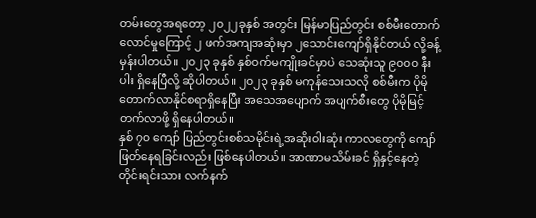တမ်းတွေအရတော့ ၂၀၂၂ခုနှစ် အတွင်း မြန်မာပြည်တွင်း စစ်မီးတောက်လောင်မှုကြောင့် ၂ ဖက်အကျအဆုံးမှာ ၂သောင်းကျော်ရှိနိုင်တယ် လို့ခန့်မှန်းပါတယ်။ ၂၀၂၃ ခုနှစ် နှစ်ဝက်မကျိုးခင်မှာပဲ သေဆုံးသူ ၉၀၀၀ နီးပါး ရှိနေပြီလို့ ဆိုပါတယ်။ ၂၀၂၃ ခုနှစ် မကုန်သေးသလို စစ်မီးက ပိုမိုတောက်လာနိုင်စရာရှိနေပြီး အသေအပျောက် အပျက်စီးတွေ ပိုမိုမြင့်တက်လာဖို့ ရှိနေပါတယ်။
နှစ် ၇၀ ကျော် ပြည်တွင်းစစ်သမိုင်းရဲ့အဆိုးဝါးဆုံး ကာလတွေကို ကျော်ဖြတ်နေရခြင်းလည်း ဖြစ်နေပါတယ်။ အာဏာမသိမ်းခင် ရှိနှင့်နေတဲ့ တိုင်းရင်းသား လက်နက်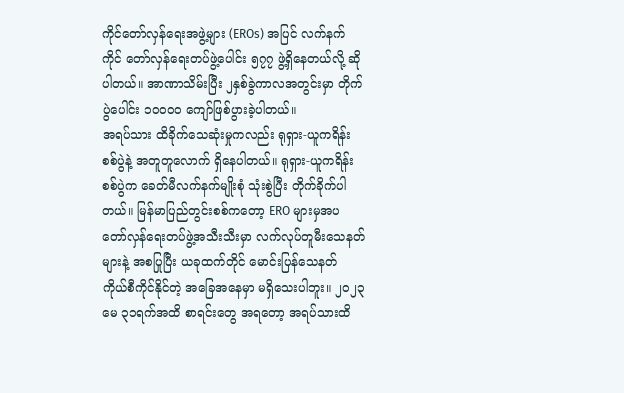ကိုင်တော်လှန်ရေးအဖွဲ့များ (EROs) အပြင် လက်နက်ကိုင် တော်လှန်ရေးတပ်ဖွဲ့ပေါင်း ၅၇၇ ဖွဲ့ရှိနေတယ်လို့ ဆိုပါတယ်။ အာဏာသိမ်းပြီး ၂နှစ်ခွဲကာလအတွင်းမှာ တိုက်ပွဲပေါင်း ၁၀၀၀၀ ကျော်ဖြစ်ပွားခဲ့ပါတယ်။
အရပ်သား ထိခိုက်သေဆုံးမှုကလည်း ရုရှား-ယူကရိန်းစစ်ပွဲနဲ့ အတူတူလောက် ရှိနေပါတယ်။ ရုရှား-ယူကရိန်းစစ်ပွဲက ခေတ်မီလက်နက်မျိုးစုံ သုံးစွဲပြီး တိုက်ခိုက်ပါတယ်။ မြန်မာပြည်တွင်းစစ်ကတော့ ERO များမှအပ တော်လှန်ရေးတပ်ဖွဲ့အသီးသီးမှာ လက်လုပ်တူမီးသေနတ်များနဲ့ အစပြုပြီး ယခုထက်တိုင် မောင်းပြန်သေနတ် ကိုယ်စီကိုင်နိုင်တဲ့ အခြေအနေမှာ မရှိသေးပါဘူး။ ၂၀၂၃ မေ ၃၁ရက်အထိ စာရင်းတွေ အရတော့ အရပ်သားထိ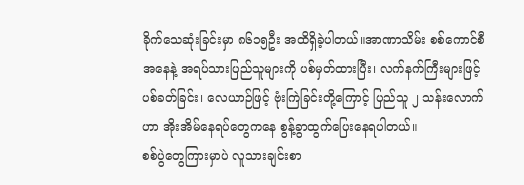ခိုက်သေဆုံးခြင်းမှာ ၈၆၁၅ဦး အထိရှိခဲ့ပါတယ်။အာဏာသိမ်း စစ်ကောင်စီအနေနဲ့ အရပ်သားပြည်သူများကို ပစ်မှတ်ထားပြီး၊ လက်နက်ကြီးများဖြင့် ပစ်ခတ်ခြင်း၊ လေယာဉ်ဖြင့် ဗုံးကြဲခြင်းတို့ကြောင့် ပြည်သူ ၂ သန်းလောက်ဟာ အိုးအိမ်နေရပ်တွေကနေ စွန့်ခွာထွက်ပြေးနေရပါတယ်။
စစ်ပွဲတွေကြားမှာပဲ လူသားချင်းစာ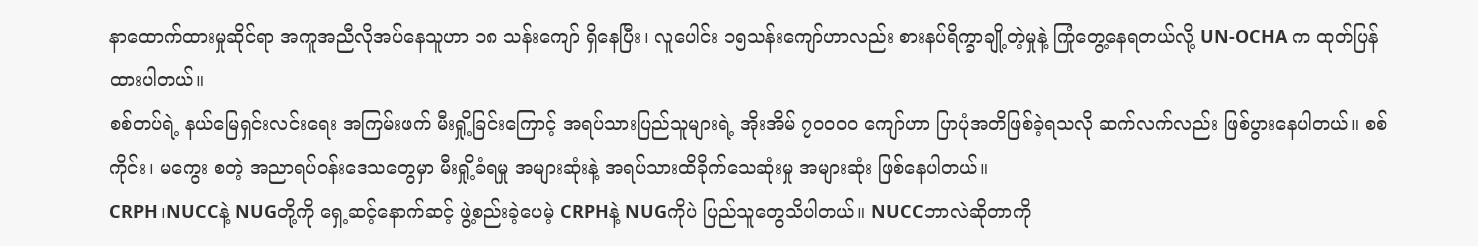နာထောက်ထားမှုဆိုင်ရာ အကူအညီလိုအပ်နေသူဟာ ၁၈ သန်းကျော် ရှိနေပြီး၊ လူပေါင်း ၁၅သန်းကျော်ဟာလည်း စားနပ်ရိက္ခာချို့တဲ့မှုနဲ့ ကြုံတွေ့နေရတယ်လို့ UN-OCHA က ထုတ်ပြန်ထားပါတယ်။
စစ်တပ်ရဲ့ နယ်မြေရှင်းလင်းရေး အကြမ်းဖက် မီးရှို့ခြင်းကြောင့် အရပ်သားပြည်သူများရဲ့ အိုးအိမ် ၇၀၀၀၀ ကျော်ဟာ ပြာပုံအတိဖြစ်ခဲ့ရသလို ဆက်လက်လည်း ဖြစ်ပွားနေပါတယ်။ စစ်ကိုင်း၊ မကွေး စတဲ့ အညာရပ်ဝန်းဒေသတွေမှာ မီးရှို့ခံရမှု အများဆုံးနဲ့ အရပ်သားထိခိုက်သေဆုံးမှု အများဆုံး ဖြစ်နေပါတယ်။
CRPH၊NUCCနဲ့ NUGတို့ကို ရှေ့ဆင့်နောက်ဆင့် ဖွဲ့စည်းခဲ့ပေမဲ့ CRPHနဲ့ NUGကိုပဲ ပြည်သူတွေသိပါတယ်။ NUCCဘာလဲဆိုတာကို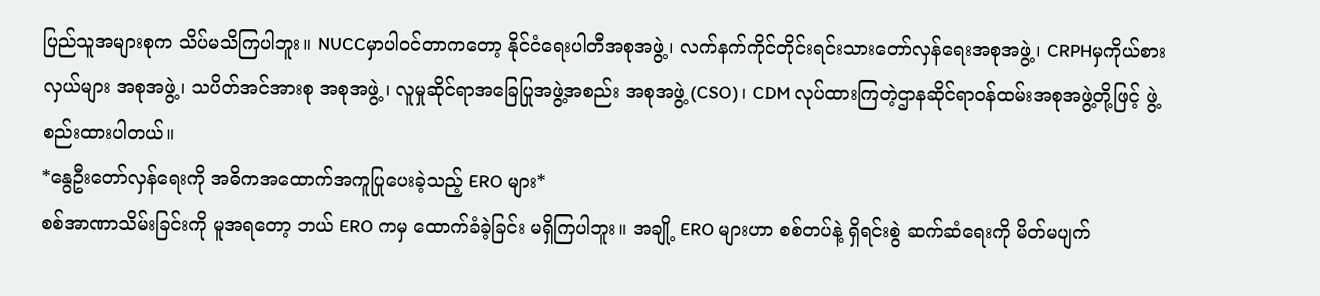ပြည်သူအများစုက သိပ်မသိကြပါဘူး။ NUCCမှာပါဝင်တာကတော့ နိုင်ငံရေးပါတီအစုအဖွဲ့၊ လက်နက်ကိုင်တိုင်းရင်းသားတော်လှန်ရေးအစုအဖွဲ့၊ CRPHမှကိုယ်စားလှယ်များ အစုအဖွဲ့၊ သပိတ်အင်အားစု အစုအဖွဲ့ ၊ လူမှုဆိုင်ရာအခြေပြုအဖွဲ့အစည်း အစုအဖွဲ့ (CSO)၊ CDM လုပ်ထားကြတဲ့ဌာနဆိုင်ရာဝန်ထမ်းအစုအဖွဲ့တို့ဖြင့် ဖွဲ့စည်းထားပါတယ်။
*နွေဦးတော်လှန်ရေးကို အဓိကအထောက်အကူပြုပေးခဲ့သည့် ERO များ*
စစ်အာဏာသိမ်းခြင်းကို မူအရတော့ ဘယ် ERO ကမှ ထောက်ခံခဲ့ခြင်း မရှိကြပါဘူး။ အချို့ ERO များဟာ စစ်တပ်နဲ့ ရှိရင်းစွဲ ဆက်ဆံရေးကို မိတ်မပျက်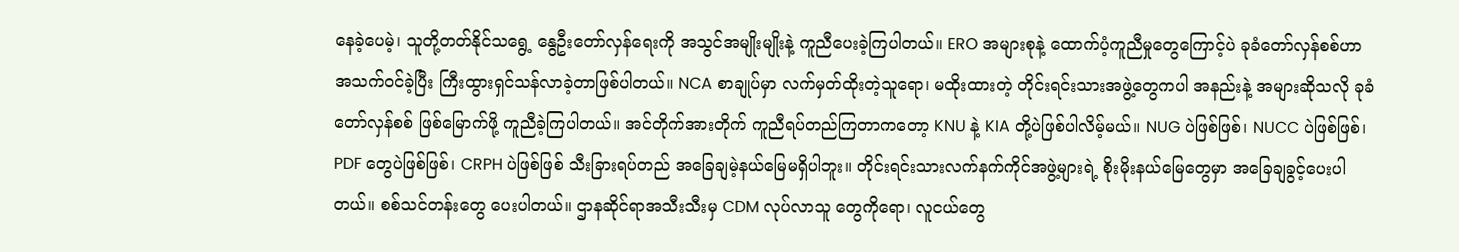နေခဲ့ပေမဲ့၊ သူတို့တတ်နိုင်သရွေ့ နွေဦးတော်လှန်ရေးကို အသွင်အမျိုးမျိုးနဲ့ ကူညီပေးခဲ့ကြပါတယ်။ ERO အများစုနဲ့ ထောက်ပံ့ကူညီမှုတွေကြောင့်ပဲ ခုခံတော်လှန်စစ်ဟာ အသက်ဝင်ခဲ့ပြီး ကြီးထွားရှင်သန်လာခဲ့တာဖြစ်ပါတယ်။ NCA စာချုပ်မှာ လက်မှတ်ထိုးတဲ့သူရော၊ မထိုးထားတဲ့ တိုင်းရင်းသားအဖွဲ့တွေကပါ အနည်းနဲ့ အများဆိုသလို ခုခံတော်လှန်စစ် ဖြစ်မြောက်ဖို့ ကူညီခဲ့ကြပါတယ်။ အင်တိုက်အားတိုက် ကူညီရပ်တည်ကြတာကတော့ KNU နဲ့ KIA တို့ပဲဖြစ်ပါလိမ့်မယ်။ NUG ပဲဖြစ်ဖြစ်၊ NUCC ပဲဖြစ်ဖြစ်၊ PDF တွေပဲဖြစ်ဖြစ်၊ CRPH ပဲဖြစ်ဖြစ် သီးခြားရပ်တည် အခြေချမဲ့နယ်မြေမရှိပါဘူး။ တိုင်းရင်းသားလက်နက်ကိုင်အဖွဲ့များရဲ့ စိုးမိုးနယ်မြေတွေမှာ အခြေချခွင့်ပေးပါတယ်။ စစ်သင်တန်းတွေ ပေးပါတယ်။ ဌာနဆိုင်ရာအသီးသီးမှ CDM လုပ်လာသူ တွေကိုရော၊ လူငယ်တွေ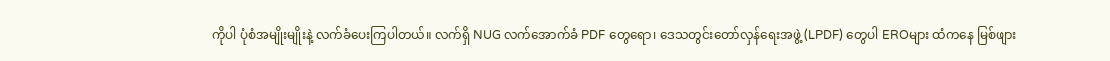ကိုပါ ပုံစံအမျိုးမျိုးနဲ့ လက်ခံပေးကြပါတယ်။ လက်ရှိ NUG လက်အောက်ခံ PDF တွေရော၊ ဒေသတွင်းတော်လှန်ရေးအဖွဲ့ (LPDF) တွေပါ EROများ ထံကနေ မြစ်ဖျား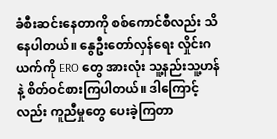ခံစီးဆင်းနေတာကို စစ်ကောင်စီလည်း သိနေပါတယ်။ နွေဦးတော်လှန်ရေး လှိုင်းဂယက်ကို ERO တွေ အားလုံး သူ့နည်းသူ့ဟန်နဲ့ စိတ်ဝင်စားကြပါတယ်။ ဒါကြောင့်လည်း ကူညီမှုတွေ ပေးခဲ့ကြတာ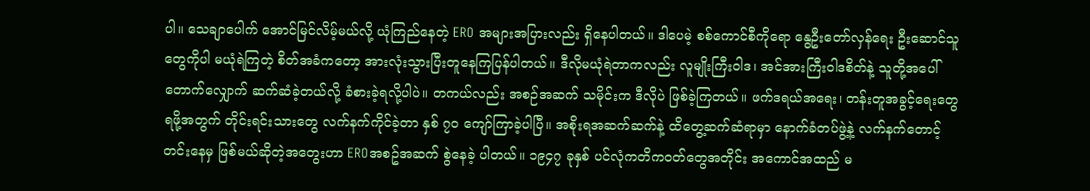ပါ။ သေချာပေါက် အောင်မြင်လိမ့်မယ်လို့ ယုံကြည်နေတဲ့ ERO အများအပြားလည်း ရှိနေပါတယ်။ ဒါပေမဲ့ စစ်ကောင်စီကိုရော နွေဦးတော်လှန်ရေး ဦးဆောင်သူတွေကိုပါ မယုံရဲကြတဲ့ စိတ်အခံကတော့ အားလုံးသွားပြီးတူနေကြပြန်ပါတယ်။ ဒီလိုမယုံရဲတာကလည်း လူမျိုးကြီးဝါဒ၊ အင်အားကြီးဝါဒစိတ်နဲ့ သူတို့အပေါ် တောက်လျှောက် ဆက်ဆံခဲ့တယ်လို့ ခံစားခဲ့ရလို့ပါပဲ။ တကယ်လည်း အစဉ်အဆက် သမိုင်းက ဒီလိုပဲ ဖြစ်ခဲ့ကြတယ်။ ဖက်ဒရယ်အရေး၊ တန်းတူအခွင့်ရေးတွေ ရဖို့အတွက် တိုင်းရင်းသားတွေ လက်နက်ကိုင်ခဲ့တာ နှစ် ၇၀ ကျော်ကြာခဲ့ပါပြီ။ အစိုးရအဆက်ဆက်နဲ့ ထိတွေ့ဆက်ဆံရာမှာ နောက်ခံတပ်ဖွဲ့နဲ့ လက်နက်တောင့်တင်းနေမှ ဖြစ်မယ်ဆိုတဲ့အတွေးဟာ EROအစဥ်အဆက် စွဲနေခဲ့ ပါတယ်။ ၁၉၄၇ ခုနှစ် ပင်လုံကတိကဝတ်တွေအတိုင်း အကောင်အထည် မ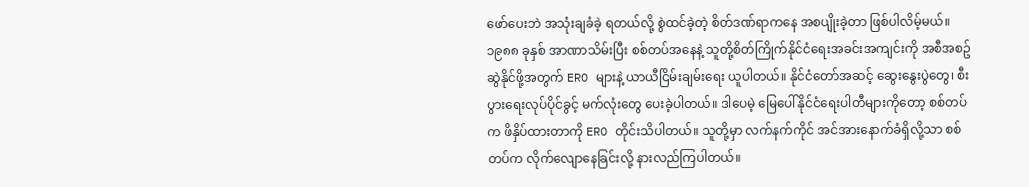ဖော်ပေးဘဲ အသုံးချခံခဲ့ ရတယ်လို့ စွဲထင်ခဲ့တဲ့ စိတ်ဒဏ်ရာကနေ အစပျိုးခဲ့တာ ဖြစ်ပါလိမ့်မယ်။ ၁၉၈၈ ခုနှစ် အာဏာသိမ်းပြီး စစ်တပ်အနေနဲ့ သူတို့စိတ်ကြိုက်နိုင်ငံရေးအခင်းအကျင်းကို အစီအစဥ်ဆွဲနိုင်ဖို့အတွက် ERO များနဲ့ ယာယီငြိမ်းချမ်းရေး ယူပါတယ်။ နိုင်ငံတော်အဆင့် ဆွေးနွေးပွဲတွေ၊ စီးပွားရေးလုပ်ပိုင်ခွင့် မက်လုံးတွေ ပေးခဲ့ပါတယ်။ ဒါပေမဲ့ မြေပေါ်နိုင်ငံရေးပါတီများကိုတော့ စစ်တပ်က ဖိနှိပ်ထားတာကို ERO တိုင်းသိပါတယ်။ သူတို့မှာ လက်နက်ကိုင် အင်အားနောက်ခံရှိလို့သာ စစ်တပ်က လိုက်လျောနေခြင်းလို့ နားလည်ကြပါတယ်။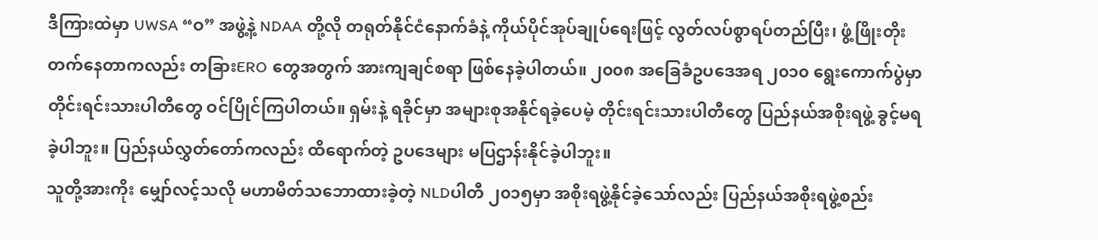ဒီကြားထဲမှာ UWSA “ဝ” အဖွဲ့နဲ့ NDAA တို့လို တရုတ်နိုင်ငံနောက်ခံနဲ့ ကိုယ်ပိုင်အုပ်ချုပ်ရေးဖြင့် လွတ်လပ်စွာရပ်တည်ပြီး၊ ဖွံ့ဖြိုးတိုးတက်နေတာကလည်း တခြားERO တွေအတွက် အားကျချင်စရာ ဖြစ်နေခဲ့ပါတယ်။ ၂၀၀၈ အခြေခံဥပဒေအရ ၂၀၁၀ ရွေးကောက်ပွဲမှာ တိုင်းရင်းသားပါတီတွေ ဝင်ပြိုင်ကြပါတယ်။ ရှမ်းနဲ့ ရခိုင်မှာ အများစုအနိုင်ရခဲ့ပေမဲ့ တိုင်းရင်းသားပါတီတွေ ပြည်နယ်အစိုးရဖွဲ့ ခွင့်မရခဲ့ပါဘူး။ ပြည်နယ်လွှတ်တော်ကလည်း ထိရောက်တဲ့ ဥပဒေများ မပြဌာန်းနိုင်ခဲ့ပါဘူး။
သူတို့အားကိုး မျှော်လင့်သလို မဟာမိတ်သဘောထားခဲ့တဲ့ NLDပါတီ ၂၀၁၅မှာ အစိုးရဖွဲ့နိုင်ခဲ့သော်လည်း ပြည်နယ်အစိုးရဖွဲ့စည်း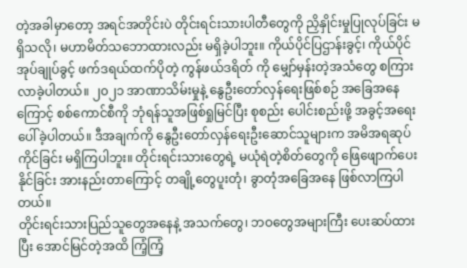တဲ့အခါမှာတော့ အရင်အတိုင်းပဲ တိုင်းရင်းသားပါတီတွေကို ညှိနှိုင်းမှုပြုလုပ်ခြင်း မရှိသလို၊ မဟာမိတ်သဘောထားလည်း မရှိခဲ့ပါဘူး။ ကိုယ်ပိုင်ပြဌာန်းခွင့်၊ ကိုယ်ပိုင်အုပ်ချုပ်ခွင့် ဖက်ဒရယ်ထက်ပိုတဲ့ ကွန်ဖယ်ဒရိတ် ကို မျှော်မှန်းတဲ့အသံတွေ စကြားလာခဲ့ပါတယ်။ ၂၀၂၁ အာဏာသိမ်းမှုနဲ့ နွေဦးတော်လှန်ရေးဖြစ်စဉ် အခြေအနေကြောင့် စစ်ကောင်စီကို ဘုံရန်သူအဖြစ်ရှုမြင်ပြီး စုစည်း ပေါင်းစည်းဖို့ အခွင့်အရေးပေါ်ခဲ့ပါတယ်။ ဒီအချက်ကို နွေဦးတော်လှန်ရေးဦးဆောင်သူများက အမိအရဆုပ်ကိုင်ခြင်း မရှိကြပါဘူး။ တိုင်းရင်းသားတွေရဲ့ မယုံရဲတဲ့စိတ်တွေကို ဖြေဖျောက်ပေးနိုင်ခြင်း အားနည်းတာကြောင့် တချို့တွေပူးတုံ၊ ခွာတုံအခြေအနေ ဖြစ်လာကြပါတယ်။
တိုင်းရင်းသားပြည်သူတွေအနေနဲ့ အသက်တွေ၊ ဘဝတွေအများကြီး ပေးဆပ်ထားပြီး အောင်မြင်တဲ့အထိ ကြံ့ကြံ့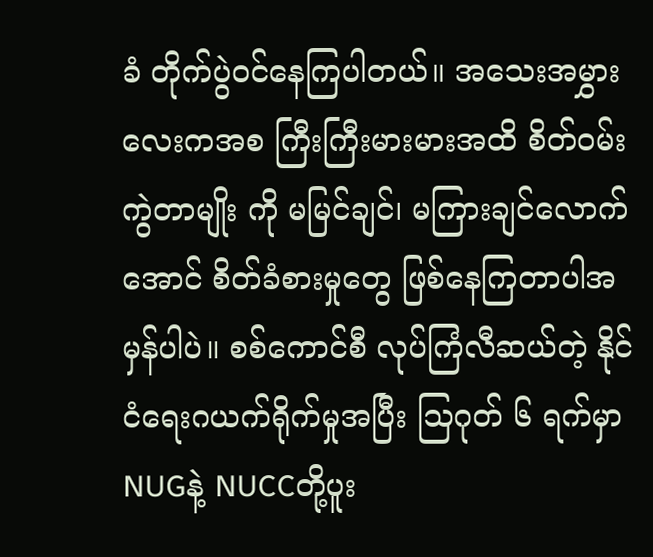ခံ တိုက်ပွဲဝင်နေကြပါတယ်။ အသေးအမွှားလေးကအစ ကြီးကြီးမားမားအထိ စိတ်ဝမ်းကွဲတာမျိုး ကို မမြင်ချင်၊ မကြားချင်လောက်အောင် စိတ်ခံစားမှုတွေ ဖြစ်နေကြတာပါအမှန်ပါပဲ။ စစ်ကောင်စီ လုပ်ကြံလီဆယ်တဲ့ နိုင်ငံရေးဂယက်ရိုက်မှုအပြီး သြဂုတ် ၆ ရက်မှာ NUGနဲ့ NUCCတို့ပူး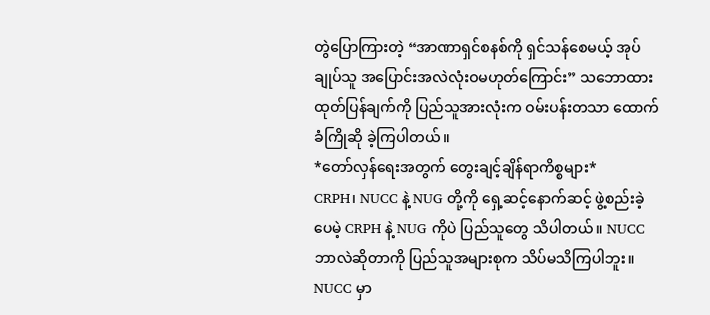တွဲပြောကြားတဲ့ “အာဏာရှင်စနစ်ကို ရှင်သန်စေမယ့် အုပ်ချုပ်သူ အပြောင်းအလဲလုံးဝမဟုတ်ကြောင်း” သဘောထား ထုတ်ပြန်ချက်ကို ပြည်သူအားလုံးက ဝမ်းပန်းတသာ ထောက်ခံကြိုဆို ခဲ့ကြပါတယ်။
*တော်လှန်ရေးအတွက် တွေးချင့်ချိန်ရာကိစ္စများ*
CRPH၊ NUCC နဲ့ NUG တို့ကို ရှေ့ဆင့်နောက်ဆင့် ဖွဲ့စည်းခဲ့ပေမဲ့ CRPH နဲ့ NUG ကိုပဲ ပြည်သူတွေ သိပါတယ်။ NUCC ဘာလဲဆိုတာကို ပြည်သူအများစုက သိပ်မသိကြပါဘူး။ NUCC မှာ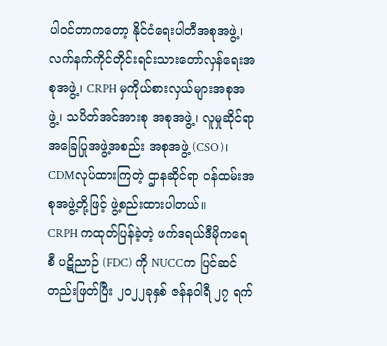ပါဝင်တာကတော့ နိုင်ငံရေးပါတီအစုအဖွဲ့၊ လက်နက်ကိုင်တိုင်းရင်းသားတော်လှန်ရေးအစုအဖွဲ့၊ CRPH မှကိုယ်စားလှယ်များအစုအဖွဲ့၊ သပိတ်အင်အားစု အစုအဖွဲ့၊ လူမှုဆိုင်ရာအခြေပြုအဖွဲ့အစည်း အစုအဖွဲ့ (CSO)၊ CDMလုပ်ထားကြတဲ့ ဌာနဆိုင်ရာ ဝန်ထမ်းအစုအဖွဲ့တို့ဖြင့် ဖွဲ့စည်းထားပါတယ်။
CRPH ကထုတ်ပြန်ခဲ့တဲ့ ဖက်ဒရယ်ဒီမိုကရေစီ ပဋိညာဉ် (FDC) ကို NUCCက ပြင်ဆင်တည်းဖြတ်ပြီး ၂၀၂၂ခုနှစ် ဇန်နဝါရီ ၂၇ ရက်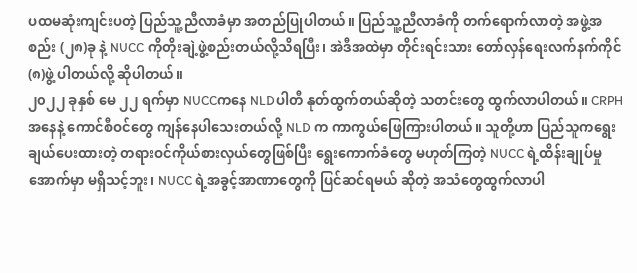ပထမဆုံးကျင်းပတဲ့ ပြည်သူ့ညီလာခံမှာ အတည်ပြုပါတယ်။ ပြည်သူ့ညီလာခံကို တက်ရောက်လာတဲ့ အဖွဲ့အစည်း (၂၈)ခု နဲ့ NUCC ကိုတိုးချဲ့ဖွဲ့စည်းတယ်လို့သိရပြီး၊ အဲဒီအထဲမှာ တိုင်းရင်းသား တော်လှန်ရေးလက်နက်ကိုင် (၈)ဖွဲ့ ပါတယ်လို့ ဆိုပါတယ်။
၂၀၂၂ ခုနှစ် မေ ၂၂ ရက်မှာ NUCCကနေ NLDပါတီ နုတ်ထွက်တယ်ဆိုတဲ့ သတင်းတွေ ထွက်လာပါတယ်။ CRPH အနေနဲ့ ကောင်စီဝင်တွေ ကျန်နေပါသေးတယ်လို့ NLD က ကာကွယ်ဖြေကြားပါတယ်။ သူတို့ဟာ ပြည်သူကရွေးချယ်ပေးထားတဲ့ တရားဝင်ကိုယ်စားလှယ်တွေဖြစ်ပြီး ရွေးကောက်ခံတွေ မဟုတ်ကြတဲ့ NUCC ရဲ့ထိန်းချုပ်မှုအောက်မှာ မရှိသင့်ဘူး၊ NUCC ရဲ့အခွင့်အာဏာတွေကို ပြင်ဆင်ရမယ် ဆိုတဲ့ အသံတွေထွက်လာပါ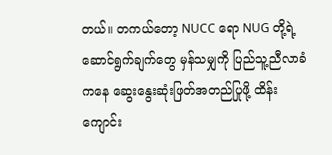တယ်။ တကယ်တော့ NUCC ရော NUG တို့ရဲ့ ဆောင်ရွက်ချက်တွေ မှန်သမျှကို ပြည်သူ့ညီလာခံကနေ ဆွေးနွေးဆုံးဖြတ်အတည်ပြုဖို့ ထိန်းကျောင်း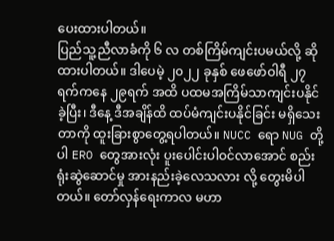ပေးထားပါတယ်။
ပြည်သူ့ညီလာခံကို ၆ လ တစ်ကြိမ်ကျင်းပမယ်လို့ ဆိုထားပါတယ်။ ဒါပေမဲ့ ၂၀၂၂ ခုနှစ် ဖေဖော်ဝါရီ ၂၇ ရက်ကနေ ၂၉ရက် အထိ ပထမအကြိမ်သာကျင်းပနိုင်ခဲ့ပြီး၊ ဒီနေ့ ဒီအချိန်ထိ ထပ်မံကျင်းပနိုင်ခြင်း မရှိသေးတာကို ထူးခြားစွာတွေ့ရပါတယ်။ NUCC ရော NUG တို့ပါ ERO တွေအားလုံး ပူးပေါင်းပါဝင်လာအောင် စည်းရုံးဆွဲဆောင်မှု အားနည်းခဲ့လေသလား လို့ တွေးမိပါတယ်။ တော်လှန်ရေးကာလ မဟာ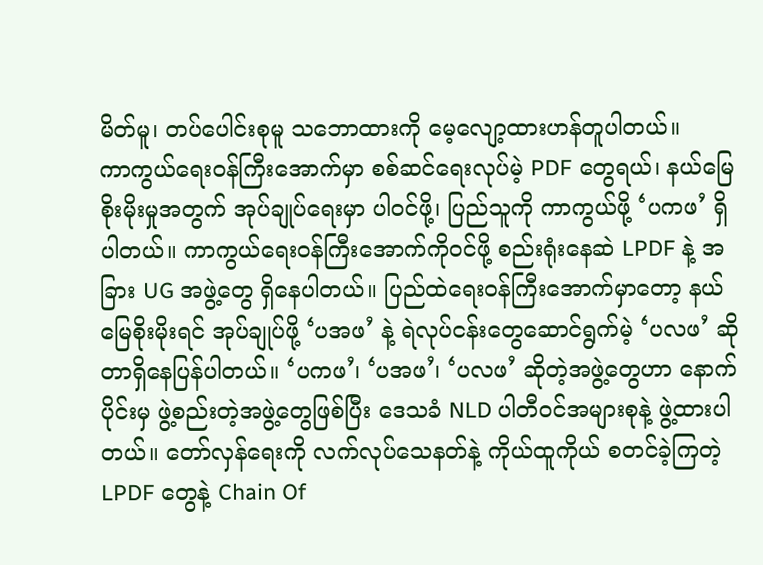မိတ်မူ၊ တပ်ပေါင်းစုမူ သဘောထားကို မေ့လျော့ထားဟန်တူပါတယ်။
ကာကွယ်ရေးဝန်ကြီးအောက်မှာ စစ်ဆင်ရေးလုပ်မဲ့ PDF တွေရယ်၊ နယ်မြေစိုးမိုးမှုအတွက် အုပ်ချုပ်ရေးမှာ ပါဝင်ဖို့၊ ပြည်သူကို ကာကွယ်ဖို့ ‘ပကဖ’ ရှိပါတယ်။ ကာကွယ်ရေးဝန်ကြီးအောက်ကိုဝင်ဖို့ စည်းရုံးနေဆဲ LPDF နဲ့ အခြား UG အဖွဲ့တွေ ရှိနေပါတယ်။ ပြည်ထဲရေးဝန်ကြီးအောက်မှာတော့ နယ်မြေစိုးမိုးရင် အုပ်ချုပ်ဖို့ ‘ပအဖ’ နဲ့ ရဲလုပ်ငန်းတွေဆောင်ရွက်မဲ့ ‘ပလဖ’ ဆိုတာရှိနေပြန်ပါတယ်။ ‘ပကဖ’၊ ‘ပအဖ’၊ ‘ပလဖ’ ဆိုတဲ့အဖွဲ့တွေဟာ နောက်ပိုင်းမှ ဖွဲ့စည်းတဲ့အဖွဲ့တွေဖြစ်ပြီး ဒေသခံ NLD ပါတီဝင်အများစုနဲ့ ဖွဲ့ထားပါတယ်။ တော်လှန်ရေးကို လက်လုပ်သေနတ်နဲ့ ကိုယ်ထူကိုယ် စတင်ခဲ့ကြတဲ့ LPDF တွေနဲ့ Chain Of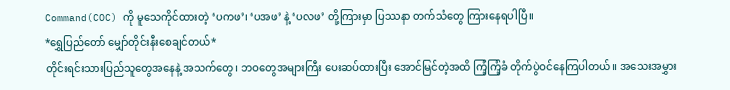Command(COC) ကို မူသေကိုင်ထားတဲ့ ‘ပကဖ’၊ ‘ပအဖ’ နဲ့ ‘ပလဖ’ တို့ကြားမှာ ပြဿနာ တက်သံတွေ ကြားနေရပါပြီ။
*ရွှေပြည်တော် မျှော်တိုင်းနီးစေချင်တယ်*
တိုင်းရင်းသားပြည်သူတွေအနေနဲ့ အသက်တွေ၊ ဘဝတွေအများကြီး ပေးဆပ်ထားပြီး အောင်မြင်တဲ့အထိ ကြံ့ကြံ့ခံ တိုက်ပွဲဝင်နေကြပါတယ်။ အသေးအမွှား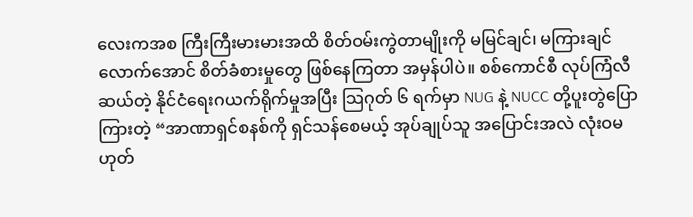လေးကအစ ကြီးကြီးမားမားအထိ စိတ်ဝမ်းကွဲတာမျိုးကို မမြင်ချင်၊ မကြားချင်လောက်အောင် စိတ်ခံစားမှုတွေ ဖြစ်နေကြတာ အမှန်ပါပဲ။ စစ်ကောင်စီ လုပ်ကြံလီဆယ်တဲ့ နိုင်ငံရေးဂယက်ရိုက်မှုအပြီး သြဂုတ် ၆ ရက်မှာ NUG နဲ့ NUCC တို့ပူးတွဲပြောကြားတဲ့ “အာဏာရှင်စနစ်ကို ရှင်သန်စေမယ့် အုပ်ချုပ်သူ အပြောင်းအလဲ လုံးဝမဟုတ်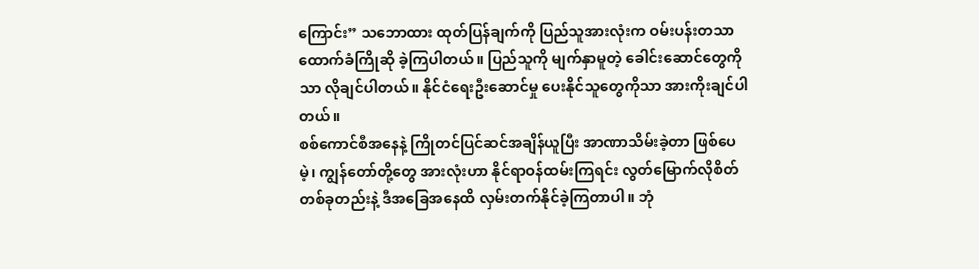ကြောင်း” သဘောထား ထုတ်ပြန်ချက်ကို ပြည်သူအားလုံးက ဝမ်းပန်းတသာ ထောက်ခံကြိုဆို ခဲ့ကြပါတယ်။ ပြည်သူကို မျက်နှာမူတဲ့ ခေါင်းဆောင်တွေကိုသာ လိုချင်ပါတယ်။ နိုင်ငံရေးဦးဆောင်မှု ပေးနိုင်သူတွေကိုသာ အားကိုးချင်ပါတယ်။
စစ်ကောင်စီအနေနဲ့ ကြိုတင်ပြင်ဆင်အချိန်ယူပြီး အာဏာသိမ်းခဲ့တာ ဖြစ်ပေမဲ့၊ ကျွန်တော်တို့တွေ အားလုံးဟာ နိုင်ရာဝန်ထမ်းကြရင်း လွတ်မြောက်လိုစိတ် တစ်ခုတည်းနဲ့ ဒီအခြေအနေထိ လှမ်းတက်နိုင်ခဲ့ကြတာပါ။ ဘုံ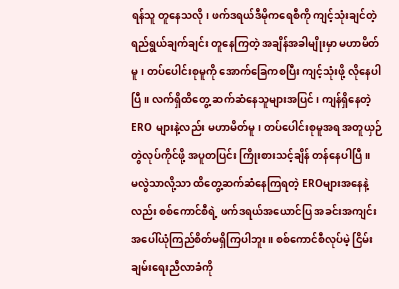ရန်သူ တူနေသလို၊ ဖက်ဒရယ်ဒီမိုကရေစီကို ကျင့်သုံးချင်တဲ့ ရည်ရွယ်ချက်ချင်း တူနေကြတဲ့ အချိန်အခါမျိုးမှာ မဟာမိတ်မူ၊ တပ်ပေါင်းစုမူကို အောက်ခြေကစပြီး ကျင့်သုံးဖို့ လိုနေပါပြီ။ လက်ရှိထိတွေ့ ဆက်ဆံနေသူများအပြင်၊ ကျန်ရှိနေတဲ့ ERO များနဲ့လည်း မဟာမိတ်မူ၊ တပ်ပေါင်းစုမူအရ အတူယှဉ်တွဲလုပ်ကိုင်ဖို့ အပူတပြင်း ကြိုးစားသင့်ချိန် တန်နေပါပြီ။
မလွဲသာလို့သာ ထိတွေ့ဆက်ဆံနေကြရတဲ့ EROများအနေနဲ့လည်း စစ်ကောင်စီရဲ့ ဖက်ဒရယ်အယောင်ပြ အခင်းအကျင်းအပေါ်ယုံကြည်စိတ်မရှိကြပါဘူး။ စစ်ကောင်စီလုပ်မဲ့ ငြိမ်းချမ်းရေးညီလာခံကို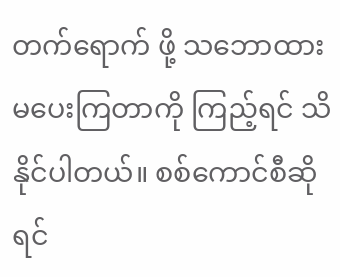တက်ရောက် ဖို့ သဘောထားမပေးကြတာကို ကြည့်ရင် သိနိုင်ပါတယ်။ စစ်ကောင်စီဆိုရင်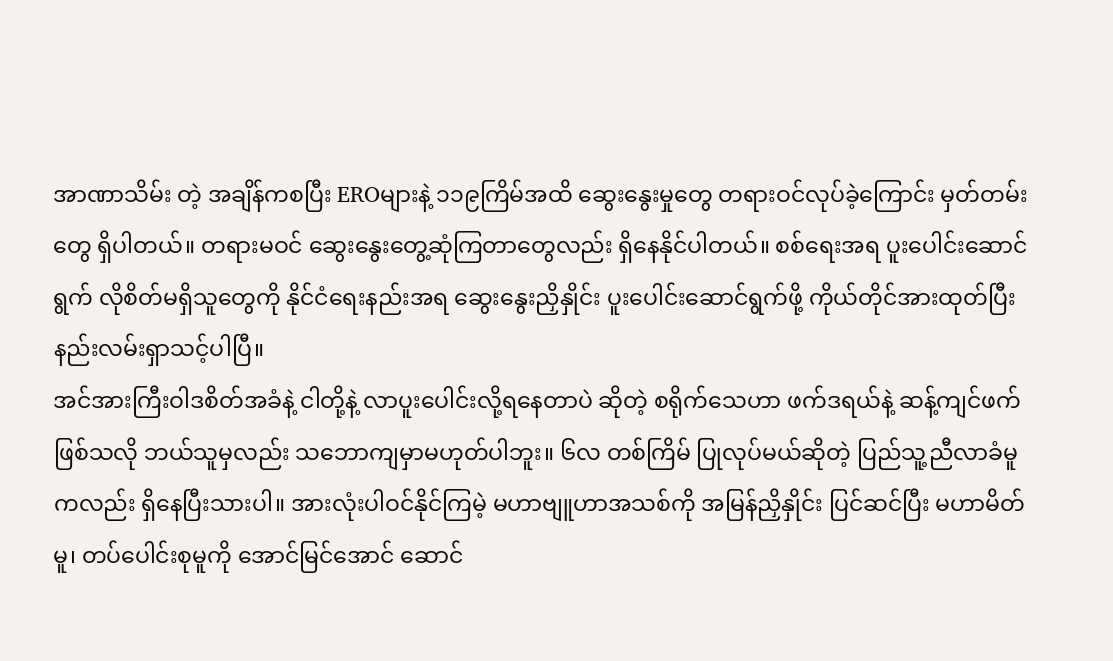အာဏာသိမ်း တဲ့ အချိန်ကစပြီး EROများနဲ့ ၁၁၉ကြိမ်အထိ ဆွေးနွေးမှုတွေ တရားဝင်လုပ်ခဲ့ကြောင်း မှတ်တမ်းတွေ ရှိပါတယ်။ တရားမဝင် ဆွေးနွေးတွေ့ဆုံကြတာတွေလည်း ရှိနေနိုင်ပါတယ်။ စစ်ရေးအရ ပူးပေါင်းဆောင်ရွက် လိုစိတ်မရှိသူတွေကို နိုင်ငံရေးနည်းအရ ဆွေးနွေးညှိနှိုင်း ပူးပေါင်းဆောင်ရွက်ဖို့ ကိုယ်တိုင်အားထုတ်ပြီးနည်းလမ်းရှာသင့်ပါပြီ။
အင်အားကြီးဝါဒစိတ်အခံနဲ့ ငါတို့နဲ့ လာပူးပေါင်းလို့ရနေတာပဲ ဆိုတဲ့ စရိုက်သေဟာ ဖက်ဒရယ်နဲ့ ဆန့်ကျင်ဖက်ဖြစ်သလို ဘယ်သူမှလည်း သဘောကျမှာမဟုတ်ပါဘူး။ ၆လ တစ်ကြိမ် ပြုလုပ်မယ်ဆိုတဲ့ ပြည်သူ့ညီလာခံမူကလည်း ရှိနေပြီးသားပါ။ အားလုံးပါဝင်နိုင်ကြမဲ့ မဟာဗျူဟာအသစ်ကို အမြန်ညှိနှိုင်း ပြင်ဆင်ပြီး မဟာမိတ်မူ၊ တပ်ပေါင်းစုမူကို အောင်မြင်အောင် ဆောင်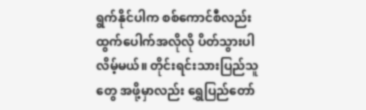ရွက်နိုင်ပါက စစ်ကောင်စီလည်း ထွက်ပေါက်အလိုလို ပိတ်သွားပါလိမ့်မယ်။ တိုင်းရင်းသားပြည်သူတွေ အဖို့မှာလည်း ရွှေပြည်တော်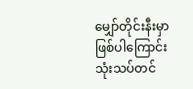မျှော်တိုင်းနီးမှာ ဖြစ်ပါကြောင်း သုံးသပ်တင်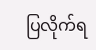ပြလိုက်ရ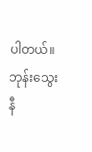ပါတယ်။
ဘုန်းသွေးနီ